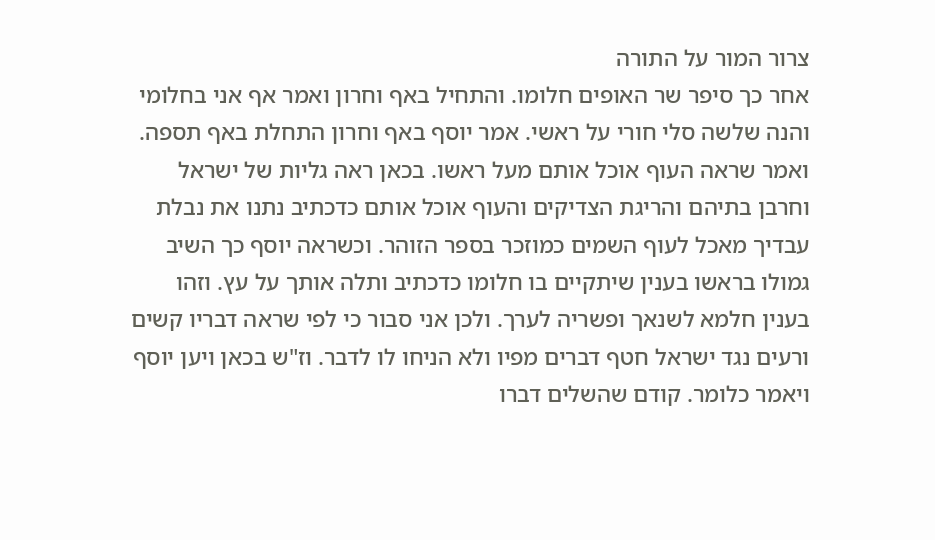צרור המור על התורה
אחר כך סיפר שר האופים חלומו. והתחיל באף וחרון ואמר אף אני בחלומי והנה שלשה סלי חורי על ראשי. אמר יוסף באף וחרון התחלת באף תספה. ואמר שראה העוף אוכל אותם מעל ראשו. בכאן ראה גליות של ישראל וחרבן בתיהם והריגת הצדיקים והעוף אוכל אותם כדכתיב נתנו את נבלת עבדיך מאכל לעוף השמים כמוזכר בספר הזוהר. וכשראה יוסף כך השיב גמולו בראשו בענין שיתקיים בו חלומו כדכתיב ותלה אותך על עץ. וזהו בענין חלמא לשנאך ופשריה לערך. ולכן אני סבור כי לפי שראה דבריו קשים ורעים נגד ישראל חטף דברים מפיו ולא הניחו לו לדבר. וז"ש בכאן ויען יוסף ויאמר כלומר. קודם שהשלים דברו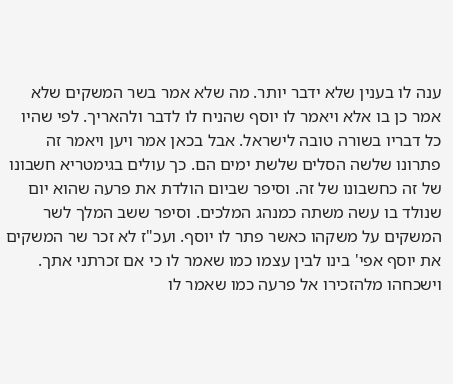ענה לו בענין שלא ידבר יותר. מה שלא אמר בשר המשקים שלא אמר כן בו אלא ויאמר לו יוסף שהניח לו לדבר ולהאריך. לפי שהיו כל דבריו בשורה טובה לישראל. אבל בכאן אמר ויען ויאמר זה פתרונו שלשה הסלים שלשת ימים הם. כך עולים בגימטריא חשבונו של זה כחשבונו של זה. וסיפר שביום הולדת את פרעה שהוא יום שנולד בו עשה משתה כמנהג המלכים. וסיפר ששב המלך לשר המשקים על משקהו כאשר פתר לו יוסף. ועכ"ז לא זכר שר המשקים את יוסף אפי' בינו לבין עצמו כמו שאמר לו כי אם זכרתני אתך. וישכחהו מלהזכירו אל פרעה כמו שאמר לו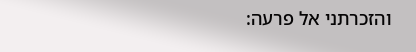והזכרתני אל פרעה: